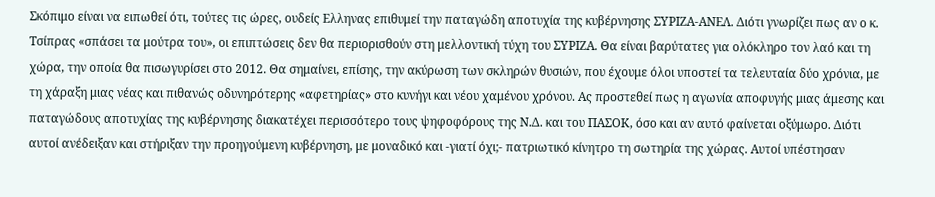Σκόπιμο είναι να ειπωθεί ότι, τούτες τις ώρες, ουδείς Ελληνας επιθυμεί την παταγώδη αποτυχία της κυβέρνησης ΣΥΡΙΖΑ-ΑΝΕΛ. Διότι γνωρίζει πως αν ο κ. Τσίπρας «σπάσει τα μούτρα του», οι επιπτώσεις δεν θα περιορισθούν στη μελλοντική τύχη του ΣΥΡΙΖΑ. Θα είναι βαρύτατες για ολόκληρο τον λαό και τη χώρα, την οποία θα πισωγυρίσει στο 2012. Θα σημαίνει, επίσης, την ακύρωση των σκληρών θυσιών, που έχουμε όλοι υποστεί τα τελευταία δύο χρόνια, με τη χάραξη μιας νέας και πιθανώς οδυνηρότερης «αφετηρίας» στο κυνήγι και νέου χαμένου χρόνου. Ας προστεθεί πως η αγωνία αποφυγής μιας άμεσης και παταγώδους αποτυχίας της κυβέρνησης διακατέχει περισσότερο τους ψηφοφόρους της Ν.Δ. και του ΠΑΣΟΚ, όσο και αν αυτό φαίνεται οξύμωρο. Διότι αυτοί ανέδειξαν και στήριξαν την προηγούμενη κυβέρνηση, με μοναδικό και -γιατί όχι;- πατριωτικό κίνητρο τη σωτηρία της χώρας. Αυτοί υπέστησαν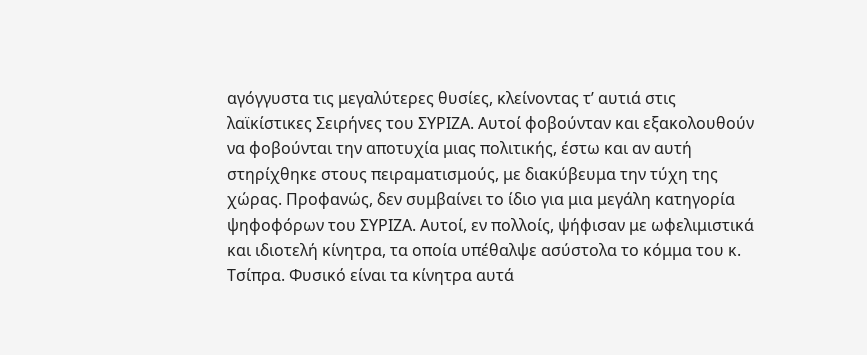αγόγγυστα τις μεγαλύτερες θυσίες, κλείνοντας τ’ αυτιά στις λαϊκίστικες Σειρήνες του ΣΥΡΙΖΑ. Αυτοί φοβούνταν και εξακολουθούν να φοβούνται την αποτυχία μιας πολιτικής, έστω και αν αυτή στηρίχθηκε στους πειραματισμούς, με διακύβευμα την τύχη της χώρας. Προφανώς, δεν συμβαίνει το ίδιο για μια μεγάλη κατηγορία ψηφοφόρων του ΣΥΡΙΖΑ. Αυτοί, εν πολλοίς, ψήφισαν με ωφελιμιστικά και ιδιοτελή κίνητρα, τα οποία υπέθαλψε ασύστολα το κόμμα του κ. Τσίπρα. Φυσικό είναι τα κίνητρα αυτά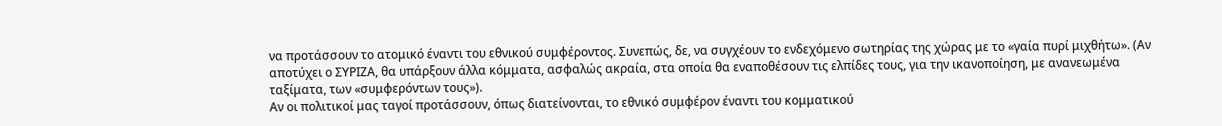να προτάσσουν το ατομικό έναντι του εθνικού συμφέροντος. Συνεπώς, δε, να συγχέουν το ενδεχόμενο σωτηρίας της χώρας με το «γαία πυρί μιχθήτω». (Αν αποτύχει ο ΣΥΡΙΖΑ, θα υπάρξουν άλλα κόμματα, ασφαλώς ακραία, στα οποία θα εναποθέσουν τις ελπίδες τους, για την ικανοποίηση, με ανανεωμένα ταξίματα, των «συμφερόντων τους»).
Αν οι πολιτικοί μας ταγοί προτάσσουν, όπως διατείνονται, το εθνικό συμφέρον έναντι του κομματικού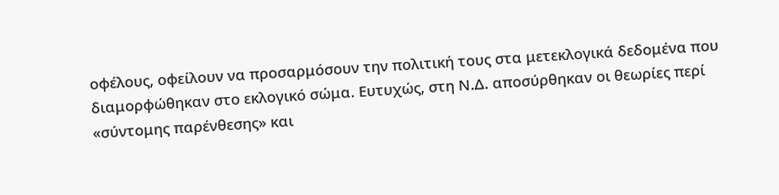οφέλους, οφείλουν να προσαρμόσουν την πολιτική τους στα μετεκλογικά δεδομένα που διαμορφώθηκαν στο εκλογικό σώμα. Ευτυχώς, στη Ν.Δ. αποσύρθηκαν οι θεωρίες περί «σύντομης παρένθεσης» και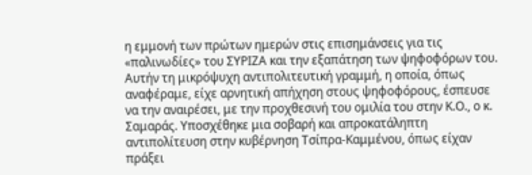η εμμονή των πρώτων ημερών στις επισημάνσεις για τις «παλινωδίες» του ΣΥΡΙΖΑ και την εξαπάτηση των ψηφοφόρων του. Αυτήν τη μικρόψυχη αντιπολιτευτική γραμμή, η οποία, όπως αναφέραμε, είχε αρνητική απήχηση στους ψηφοφόρους, έσπευσε να την αναιρέσει, με την προχθεσινή του ομιλία του στην Κ.Ο., ο κ. Σαμαράς. Υποσχέθηκε μια σοβαρή και απροκατάληπτη αντιπολίτευση στην κυβέρνηση Τσίπρα-Καμμένου, όπως είχαν πράξει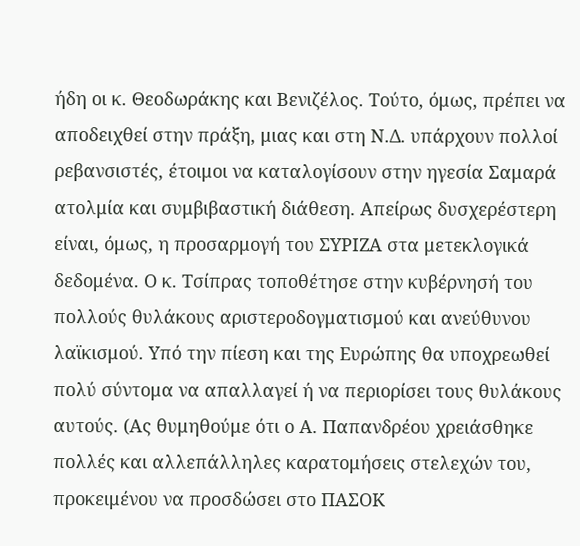ήδη οι κ. Θεοδωράκης και Βενιζέλος. Τούτο, όμως, πρέπει να αποδειχθεί στην πράξη, μιας και στη Ν.Δ. υπάρχουν πολλοί ρεβανσιστές, έτοιμοι να καταλογίσουν στην ηγεσία Σαμαρά ατολμία και συμβιβαστική διάθεση. Απείρως δυσχερέστερη είναι, όμως, η προσαρμογή του ΣΥΡΙΖΑ στα μετεκλογικά δεδομένα. Ο κ. Τσίπρας τοποθέτησε στην κυβέρνησή του πολλούς θυλάκους αριστεροδογματισμού και ανεύθυνου λαϊκισμού. Υπό την πίεση και της Ευρώπης θα υποχρεωθεί πολύ σύντομα να απαλλαγεί ή να περιορίσει τους θυλάκους αυτούς. (Ας θυμηθούμε ότι ο Α. Παπανδρέου χρειάσθηκε πολλές και αλλεπάλληλες καρατομήσεις στελεχών του, προκειμένου να προσδώσει στο ΠΑΣΟΚ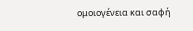ομοιογένεια και σαφή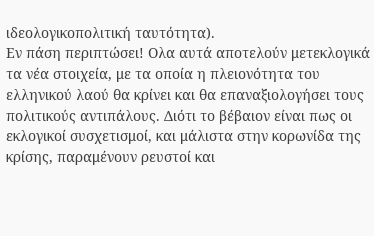ιδεολογικοπολιτική ταυτότητα).
Εν πάση περιπτώσει! Ολα αυτά αποτελούν μετεκλογικά τα νέα στοιχεία, με τα οποία η πλειονότητα του ελληνικού λαού θα κρίνει και θα επαναξιολογήσει τους πολιτικούς αντιπάλους. Διότι το βέβαιον είναι πως οι εκλογικοί συσχετισμοί, και μάλιστα στην κορωνίδα της κρίσης, παραμένουν ρευστοί και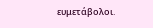ευμετάβολοι.